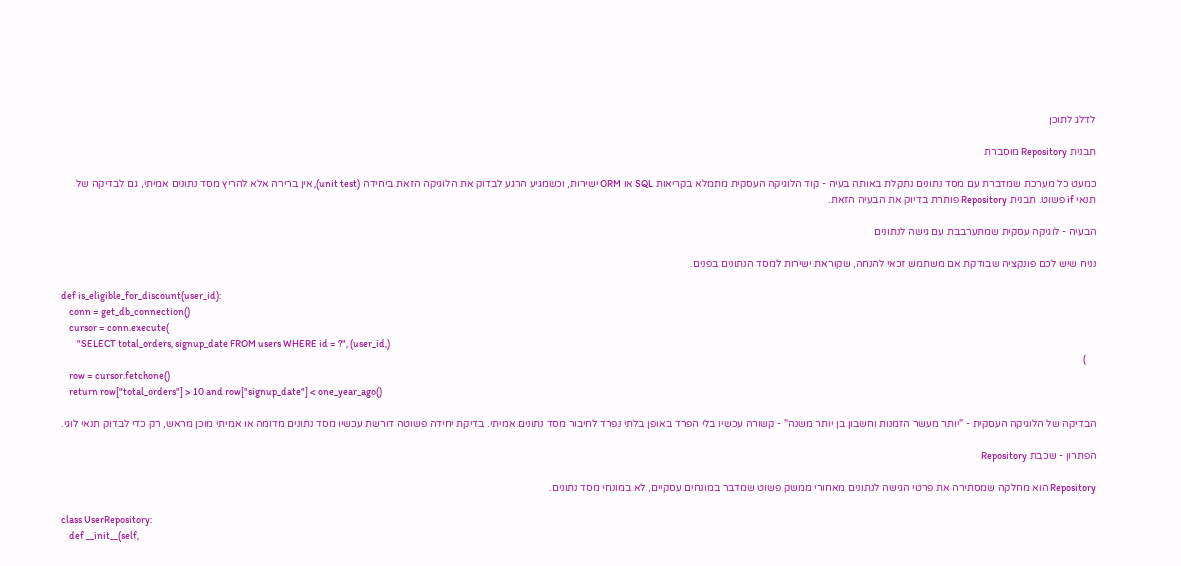לדלג לתוכן

תבנית Repository מוסברת

כמעט כל מערכת שמדברת עם מסד נתונים נתקלת באותה בעיה - קוד הלוגיקה העסקית מתמלא בקריאות SQL או ORM ישירות, וכשמגיע הרגע לבדוק את הלוגיקה הזאת ביחידה (unit test), אין ברירה אלא להריץ מסד נתונים אמיתי, גם לבדיקה של תנאי if פשוט. תבנית Repository פותרת בדיוק את הבעיה הזאת.

הבעיה - לוגיקה עסקית שמתערבבת עם גישה לנתונים

נניח שיש לכם פונקציה שבודקת אם משתמש זכאי להנחה, שקוראת ישירות למסד הנתונים בפנים.

def is_eligible_for_discount(user_id):
    conn = get_db_connection()
    cursor = conn.execute(
        "SELECT total_orders, signup_date FROM users WHERE id = ?", (user_id,)
    )
    row = cursor.fetchone()
    return row["total_orders"] > 10 and row["signup_date"] < one_year_ago()

הבדיקה של הלוגיקה העסקית - "יותר מעשר הזמנות וחשבון בן יותר משנה" - קשורה עכשיו בלי הפרד באופן בלתי נפרד לחיבור מסד נתונים אמיתי. בדיקת יחידה פשוטה דורשת עכשיו מסד נתונים מדומה או אמיתי מוכן מראש, רק כדי לבדוק תנאי לוגי.

הפתרון - שכבת Repository

Repository הוא מחלקה שמסתירה את פרטי הגישה לנתונים מאחורי ממשק פשוט שמדבר במונחים עסקיים, לא במונחי מסד נתונים.

class UserRepository:
    def __init__(self,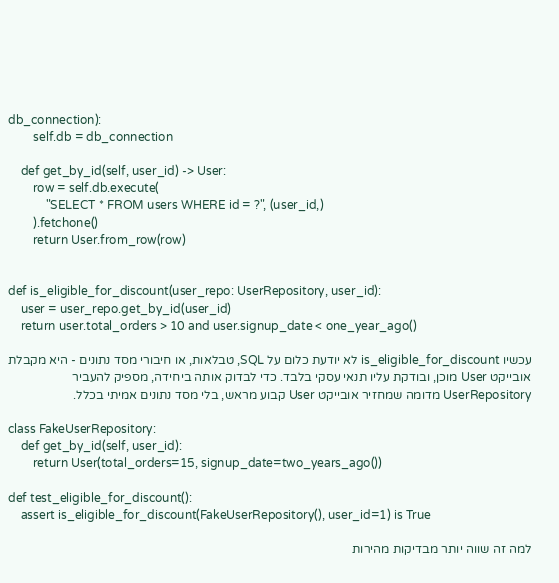db_connection):
        self.db = db_connection

    def get_by_id(self, user_id) -> User:
        row = self.db.execute(
            "SELECT * FROM users WHERE id = ?", (user_id,)
        ).fetchone()
        return User.from_row(row)


def is_eligible_for_discount(user_repo: UserRepository, user_id):
    user = user_repo.get_by_id(user_id)
    return user.total_orders > 10 and user.signup_date < one_year_ago()

עכשיו is_eligible_for_discount לא יודעת כלום על SQL, טבלאות, או חיבורי מסד נתונים - היא מקבלת אובייקט User מוכן, ובודקת עליו תנאי עסקי בלבד. כדי לבדוק אותה ביחידה, מספיק להעביר UserRepository מדומה שמחזיר אובייקט User קבוע מראש, בלי מסד נתונים אמיתי בכלל.

class FakeUserRepository:
    def get_by_id(self, user_id):
        return User(total_orders=15, signup_date=two_years_ago())

def test_eligible_for_discount():
    assert is_eligible_for_discount(FakeUserRepository(), user_id=1) is True

למה זה שווה יותר מבדיקות מהירות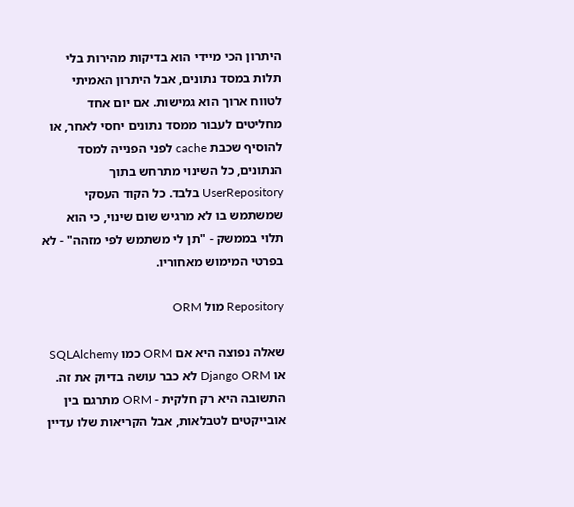היתרון הכי מיידי הוא בדיקות מהירות בלי תלות במסד נתונים, אבל היתרון האמיתי לטווח ארוך הוא גמישות. אם יום אחד מחליטים לעבור ממסד נתונים יחסי לאחר, או להוסיף שכבת cache לפני הפנייה למסד הנתונים, כל השינוי מתרחש בתוך UserRepository בלבד. כל הקוד העסקי שמשתמש בו לא מרגיש שום שינוי, כי הוא תלוי בממשק - "תן לי משתמש לפי מזהה" - לא בפרטי המימוש מאחוריו.

Repository מול ORM

שאלה נפוצה היא אם ORM כמו SQLAlchemy או Django ORM לא כבר עושה בדיוק את זה. התשובה היא רק חלקית - ORM מתרגם בין אובייקטים לטבלאות, אבל הקריאות שלו עדיין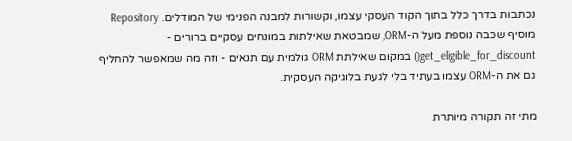נכתבות בדרך כלל בתוך הקוד העסקי עצמו, וקשורות למבנה הפנימי של המודלים. Repository מוסיף שכבה נוספת מעל ה-ORM, שמבטאת שאילתות במונחים עסקיים ברורים - get_eligible_for_discount() במקום שאילתת ORM גולמית עם תנאים - וזה מה שמאפשר להחליף גם את ה-ORM עצמו בעתיד בלי לגעת בלוגיקה העסקית.

מתי זה תקורה מיותרת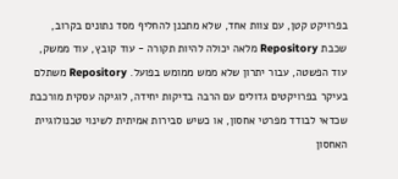בפרויקט קטן, עם צוות אחד, שלא מתכנן להחליף מסד נתונים בקרוב, שכבת Repository מלאה יכולה להיות תקורה - עוד קובץ, עוד ממשק, עוד הפשטה, עבור יתרון שלא ממש ממומש בפועל. Repository משתלם בעיקר בפרויקטים גדולים עם הרבה בדיקות יחידה, לוגיקה עסקית מורכבת שכדאי לבודד מפרטי אחסון, או כשיש סבירות אמיתית לשינוי טכנולוגיית האחסון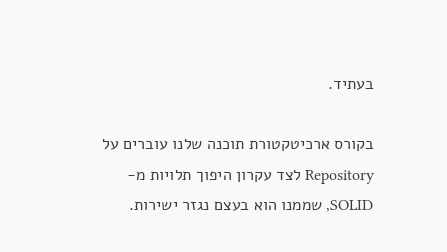בעתיד.

בקורס ארכיטקטורת תוכנה שלנו עוברים על Repository לצד עקרון היפוך תלויות מ-SOLID, שממנו הוא בעצם נגזר ישירות.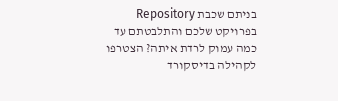בניתם שכבת Repository בפרויקט שלכם והתלבטתם עד כמה עמוק לרדת איתה? הצטרפו לקהילה בדיסקורד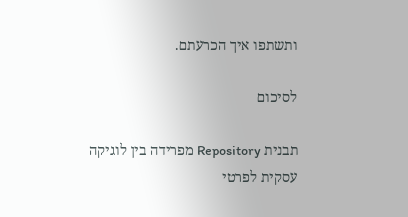ותשתפו איך הכרעתם.

לסיכום

תבנית Repository מפרידה בין לוגיקה עסקית לפרטי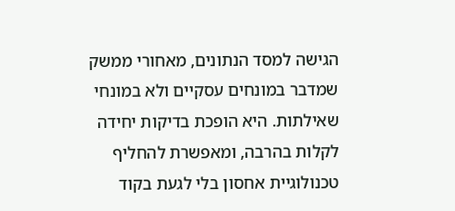הגישה למסד הנתונים, מאחורי ממשק שמדבר במונחים עסקיים ולא במונחי שאילתות. היא הופכת בדיקות יחידה לקלות בהרבה, ומאפשרת להחליף טכנולוגיית אחסון בלי לגעת בקוד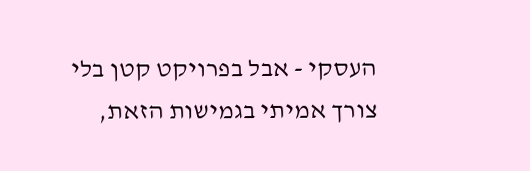העסקי - אבל בפרויקט קטן בלי צורך אמיתי בגמישות הזאת,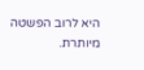היא לרוב הפשטה מיותרת.